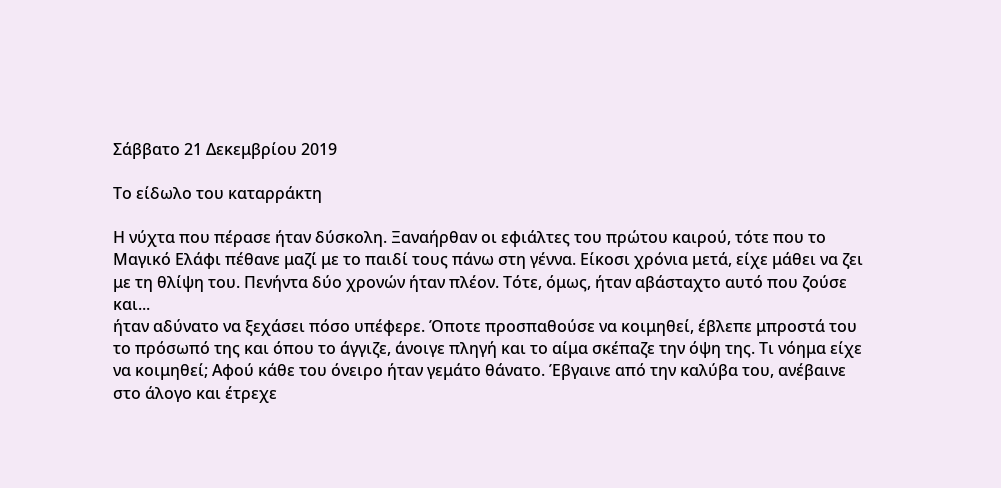Σάββατο 21 Δεκεμβρίου 2019

Το είδωλο του καταρράκτη

Η νύχτα που πέρασε ήταν δύσκολη. Ξαναήρθαν οι εφιάλτες του πρώτου καιρού, τότε που το Μαγικό Ελάφι πέθανε μαζί με το παιδί τους πάνω στη γέννα. Είκοσι χρόνια μετά, είχε μάθει να ζει με τη θλίψη του. Πενήντα δύο χρονών ήταν πλέον. Τότε, όμως, ήταν αβάσταχτο αυτό που ζούσε και...
ήταν αδύνατο να ξεχάσει πόσο υπέφερε. Όποτε προσπαθούσε να κοιμηθεί, έβλεπε μπροστά του το πρόσωπό της και όπου το άγγιζε, άνοιγε πληγή και το αίμα σκέπαζε την όψη της. Τι νόημα είχε να κοιμηθεί; Αφού κάθε του όνειρο ήταν γεμάτο θάνατο. Έβγαινε από την καλύβα του, ανέβαινε στο άλογο και έτρεχε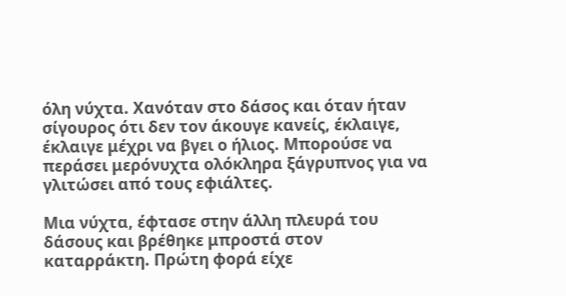όλη νύχτα. Χανόταν στο δάσος και όταν ήταν σίγουρος ότι δεν τον άκουγε κανείς, έκλαιγε, έκλαιγε μέχρι να βγει ο ήλιος. Μπορούσε να περάσει μερόνυχτα ολόκληρα ξάγρυπνος για να γλιτώσει από τους εφιάλτες.

Μια νύχτα, έφτασε στην άλλη πλευρά του δάσους και βρέθηκε μπροστά στον καταρράκτη. Πρώτη φορά είχε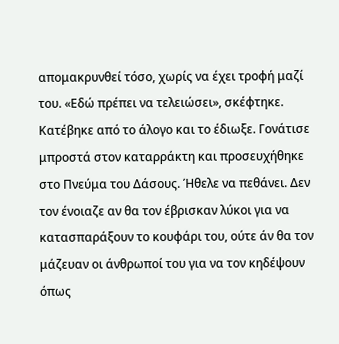απομακρυνθεί τόσο, χωρίς να έχει τροφή μαζί του. «Εδώ πρέπει να τελειώσει», σκέφτηκε. Κατέβηκε από το άλογο και το έδιωξε. Γονάτισε μπροστά στον καταρράκτη και προσευχήθηκε στο Πνεύμα του Δάσους. Ήθελε να πεθάνει. Δεν τον ένοιαζε αν θα τον έβρισκαν λύκοι για να κατασπαράξουν το κουφάρι του, ούτε άν θα τον μάζευαν οι άνθρωποί του για να τον κηδέψουν όπως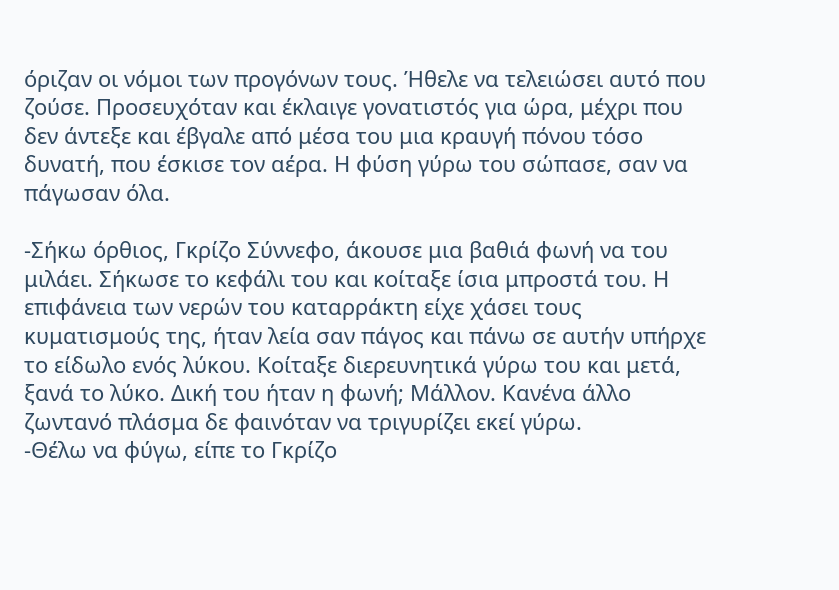όριζαν οι νόμοι των προγόνων τους. Ήθελε να τελειώσει αυτό που ζούσε. Προσευχόταν και έκλαιγε γονατιστός για ώρα, μέχρι που δεν άντεξε και έβγαλε από μέσα του μια κραυγή πόνου τόσο δυνατή, που έσκισε τον αέρα. Η φύση γύρω του σώπασε, σαν να πάγωσαν όλα.

-Σήκω όρθιος, Γκρίζο Σύννεφο, άκουσε μια βαθιά φωνή να του μιλάει. Σήκωσε το κεφάλι του και κοίταξε ίσια μπροστά του. Η επιφάνεια των νερών του καταρράκτη είχε χάσει τους κυματισμούς της, ήταν λεία σαν πάγος και πάνω σε αυτήν υπήρχε το είδωλο ενός λύκου. Κοίταξε διερευνητικά γύρω του και μετά, ξανά το λύκο. Δική του ήταν η φωνή; Μάλλον. Κανένα άλλο ζωντανό πλάσμα δε φαινόταν να τριγυρίζει εκεί γύρω.
-Θέλω να φύγω, είπε το Γκρίζο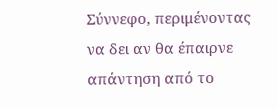Σύννεφο, περιμένοντας να δει αν θα έπαιρνε απάντηση από το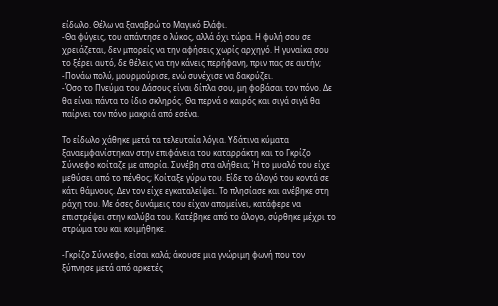είδωλο. Θέλω να ξαναβρώ το Μαγικό Ελάφι.
-Θα φύγεις, του απάντησε ο λύκος, αλλά όχι τώρα. Η φυλή σου σε χρειάζεται, δεν μπορείς να την αφήσεις χωρίς αρχηγό. Η γυναίκα σου το ξέρει αυτό, δε θέλεις να την κάνεις περήφανη, πριν πας σε αυτήν;
-Πονάω πολύ, μουρμούρισε, ενώ συνέχισε να δακρύζει.
-Όσο το Πνεύμα του Δάσους είναι δίπλα σου, μη φοβάσαι τον πόνο. Δε θα είναι πάντα το ίδιο σκληρός. Θα περνά ο καιρός και σιγά σιγά θα παίρνει τον πόνο μακριά από εσένα.

Το είδωλο χάθηκε μετά τα τελευταία λόγια. Υδάτινα κύματα ξαναεμφανίστηκαν στην επιφάνεια του καταρράκτη και το Γκρίζο Σύννεφο κοίταζε με απορία. Συνέβη στα αλήθεια; Ή το μυαλό του είχε μεθύσει από το πένθος; Κοίταξε γύρω του. Είδε το άλογό του κοντά σε κάτι θάμνους. Δεν τον είχε εγκαταλείψει. Το πλησίασε και ανέβηκε στη ράχη του. Με όσες δυνάμεις του είχαν απομείνει, κατάφερε να επιστρέψει στην καλύβα του. Κατέβηκε από το άλογο, σύρθηκε μέχρι το στρώμα του και κοιμήθηκε.

-Γκρίζο Σύννεφο, είσαι καλά; άκουσε μια γνώριμη φωνή που τον ξύπνησε μετά από αρκετές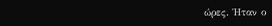ώρες. Ήταν ο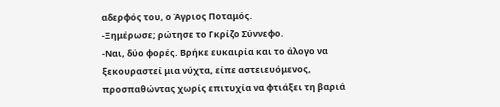αδερφός του, ο Άγριος Ποταμός.
-Ξημέρωσε; ρώτησε το Γκρίζο Σύννεφο.
-Ναι, δύο φορές. Βρήκε ευκαιρία και το άλογο να ξεκουραστεί μια νύχτα, είπε αστειευόμενος, προσπαθώντας χωρίς επιτυχία να φτιάξει τη βαριά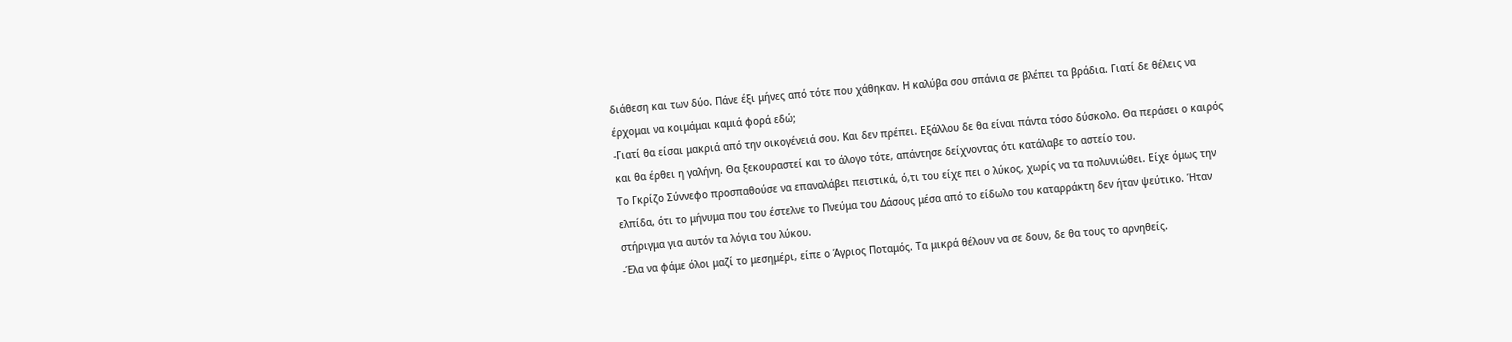διάθεση και των δύο. Πάνε έξι μήνες από τότε που χάθηκαν. Η καλύβα σου σπάνια σε βλέπει τα βράδια. Γιατί δε θέλεις να έρχομαι να κοιμάμαι καμιά φορά εδώ;
-Γιατί θα είσαι μακριά από την οικογένειά σου. Και δεν πρέπει. Εξάλλου δε θα είναι πάντα τόσο δύσκολο. Θα περάσει ο καιρός και θα έρθει η γαλήνη. Θα ξεκουραστεί και το άλογο τότε, απάντησε δείχνοντας ότι κατάλαβε το αστείο του.
Το Γκρίζο Σύννεφο προσπαθούσε να επαναλάβει πειστικά, ό,τι του είχε πει ο λύκος, χωρίς να τα πολυνιώθει. Είχε όμως την ελπίδα, ότι το μήνυμα που του έστελνε το Πνεύμα του Δάσους μέσα από το είδωλο του καταρράκτη δεν ήταν ψεύτικο. Ήταν στήριγμα για αυτόν τα λόγια του λύκου.
-Έλα να φάμε όλοι μαζί το μεσημέρι, είπε ο Άγριος Ποταμός. Τα μικρά θέλουν να σε δουν, δε θα τους το αρνηθείς.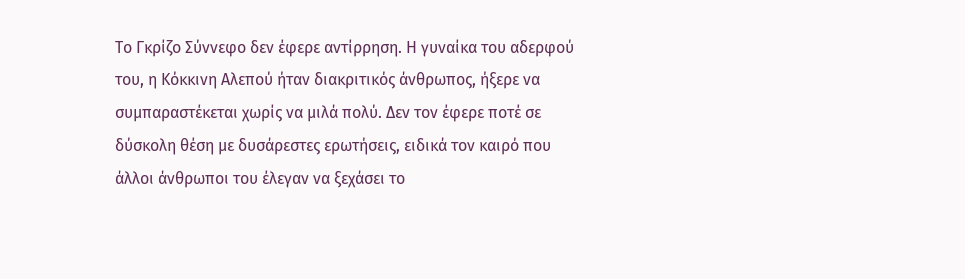Το Γκρίζο Σύννεφο δεν έφερε αντίρρηση. Η γυναίκα του αδερφού του, η Κόκκινη Αλεπού ήταν διακριτικός άνθρωπος, ήξερε να συμπαραστέκεται χωρίς να μιλά πολύ. Δεν τον έφερε ποτέ σε δύσκολη θέση με δυσάρεστες ερωτήσεις, ειδικά τον καιρό που άλλοι άνθρωποι του έλεγαν να ξεχάσει το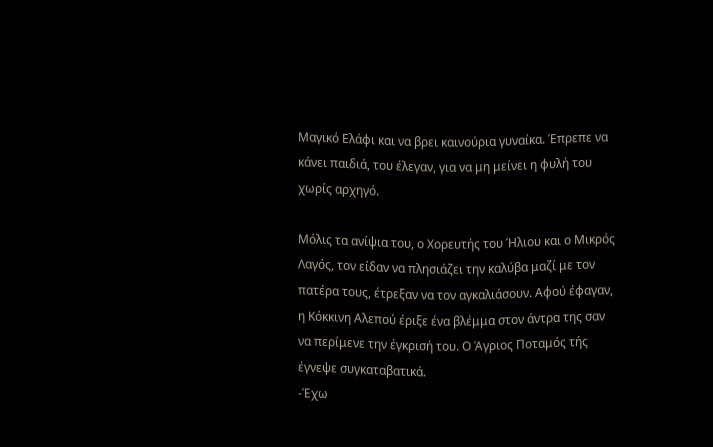Μαγικό Ελάφι και να βρει καινούρια γυναίκα. Έπρεπε να κάνει παιδιά, του έλεγαν, για να μη μείνει η φυλή του χωρίς αρχηγό.

Μόλις τα ανίψια του, ο Χορευτής του Ήλιου και ο Μικρός Λαγός, τον είδαν να πλησιάζει την καλύβα μαζί με τον πατέρα τους, έτρεξαν να τον αγκαλιάσουν. Αφού έφαγαν, η Κόκκινη Αλεπού έριξε ένα βλέμμα στον άντρα της σαν να περίμενε την έγκρισή του. Ο Άγριος Ποταμός τής έγνεψε συγκαταβατικά.
-Έχω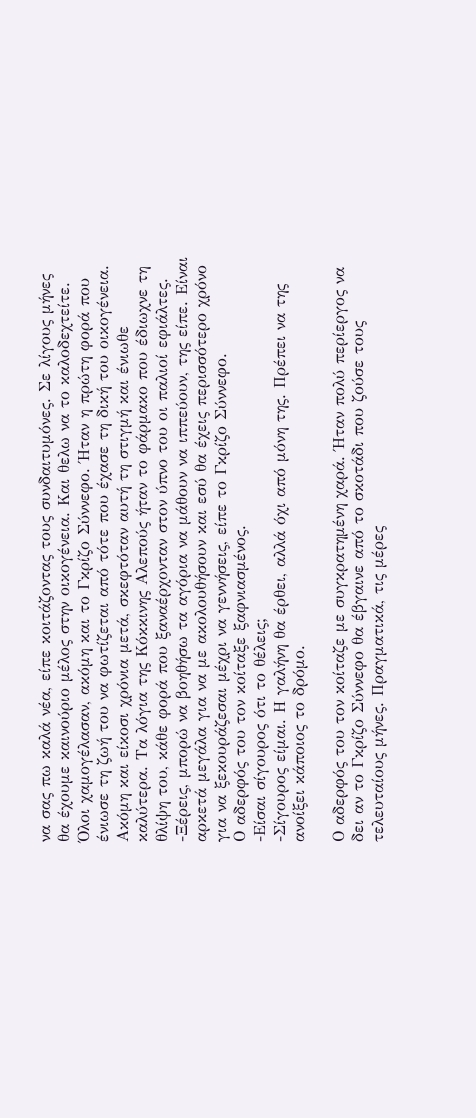να σας πω καλά νέα, είπε κοιτάζοντας τους συνδαιτυμόνες. Σε λίγους μήνες θα έχουμε καινούριο μέλος στην οικογένεια. Και θελω να το καλοδεχτείτε.
Όλοι χαμογέλασαν, ακόμη και το Γκρίζο Σύννεφο. Ήταν η πρώτη φορά που ένιωσε τη ζωή του να φωτίζεται από τότε που έχασε τη δική του οικογένεια. Ακόμη και είκοσι χρόνια μετά, σκεφτόταν αυτή τη στιγμή και ένιωθε καλύτερα. Τα λόγια της Κόκκινης Αλεπούς ήταν το φάρμακο που έδιωχνε τη θλίψη του, κάθε φορά που ξαναέρχονταν στον ύπνο του οι παλιοί εφιάλτες.
-Ξέρεις, μπορώ να βοηθήσω τα αγόρια να μάθουν να ιππεύουν, της είπε. Είναι αρκετά μεγάλα για να με ακολουθήσουν και εσύ θα έχεις περισσότερο χρόνο για να ξεκουράζεσαι μέχρι να γεννήσεις, είπε το Γκρίζο Σύννεφο.
Ο αδερφός του τον κοίταξε ξαφνιασμένος.
-Είσαι σίγουρος ότι το θέλεις;
-Σίγουρος είμαι. Η γαλήνη θα έρθει, αλλά όχι από μόνη της. Πρέπει να της ανοίξει κάποιος το δρόμο.

Ο αδερφός του τον κοίταζε με συγκρατημένη χαρά. Ήταν πολύ περίεργος να δει αν το Γκρίζο Σύννεφο θα έβγαινε από το σκοτάδι που ζούσε τους τελευταίους μήνες. Πραγματικά, τις μέρες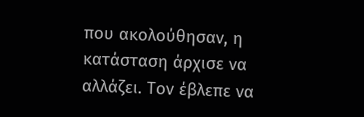που ακολούθησαν, η κατάσταση άρχισε να αλλάζει. Τον έβλεπε να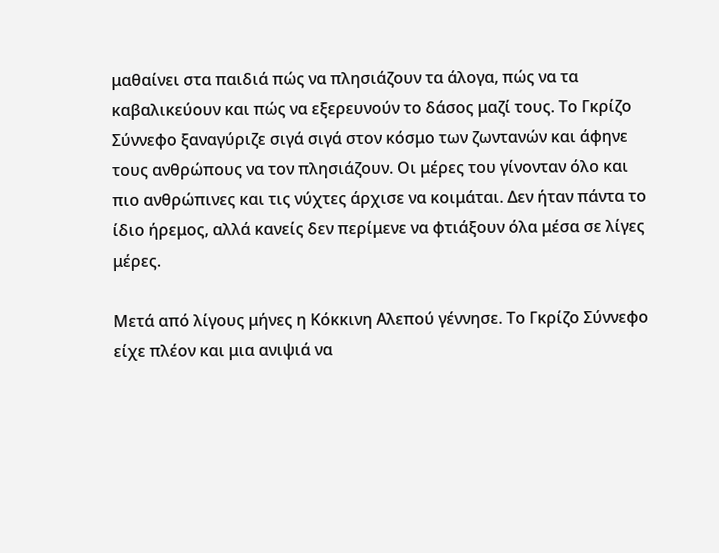μαθαίνει στα παιδιά πώς να πλησιάζουν τα άλογα, πώς να τα καβαλικεύουν και πώς να εξερευνούν το δάσος μαζί τους. Το Γκρίζο Σύννεφο ξαναγύριζε σιγά σιγά στον κόσμο των ζωντανών και άφηνε τους ανθρώπους να τον πλησιάζουν. Οι μέρες του γίνονταν όλο και πιο ανθρώπινες και τις νύχτες άρχισε να κοιμάται. Δεν ήταν πάντα το ίδιο ήρεμος, αλλά κανείς δεν περίμενε να φτιάξουν όλα μέσα σε λίγες μέρες.

Μετά από λίγους μήνες η Κόκκινη Αλεπού γέννησε. Το Γκρίζο Σύννεφο είχε πλέον και μια ανιψιά να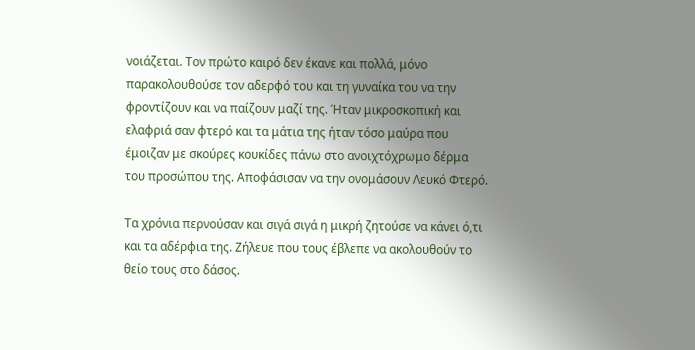νοιάζεται. Τον πρώτο καιρό δεν έκανε και πολλά, μόνο παρακολουθούσε τον αδερφό του και τη γυναίκα του να την φροντίζουν και να παίζουν μαζί της. Ήταν μικροσκοπική και ελαφριά σαν φτερό και τα μάτια της ήταν τόσο μαύρα που έμοιζαν με σκούρες κουκίδες πάνω στο ανοιχτόχρωμο δέρμα του προσώπου της. Αποφάσισαν να την ονομάσουν Λευκό Φτερό.

Τα χρόνια περνούσαν και σιγά σιγά η μικρή ζητούσε να κάνει ό,τι και τα αδέρφια της. Ζήλευε που τους έβλεπε να ακολουθούν το θείο τους στο δάσος.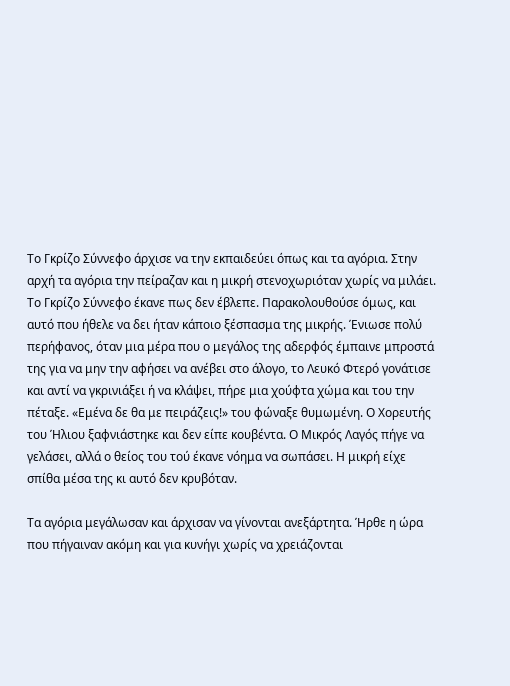Το Γκρίζο Σύννεφο άρχισε να την εκπαιδεύει όπως και τα αγόρια. Στην αρχή τα αγόρια την πείραζαν και η μικρή στενοχωριόταν χωρίς να μιλάει. Το Γκρίζο Σύννεφο έκανε πως δεν έβλεπε. Παρακολουθούσε όμως, και αυτό που ήθελε να δει ήταν κάποιο ξέσπασμα της μικρής. Ένιωσε πολύ περήφανος, όταν μια μέρα που ο μεγάλος της αδερφός έμπαινε μπροστά της για να μην την αφήσει να ανέβει στο άλογο, το Λευκό Φτερό γονάτισε και αντί να γκρινιάξει ή να κλάψει, πήρε μια χούφτα χώμα και του την πέταξε. «Εμένα δε θα με πειράζεις!» του φώναξε θυμωμένη. Ο Χορευτής του Ήλιου ξαφνιάστηκε και δεν είπε κουβέντα. Ο Μικρός Λαγός πήγε να γελάσει, αλλά ο θείος του τού έκανε νόημα να σωπάσει. Η μικρή είχε σπίθα μέσα της κι αυτό δεν κρυβόταν.

Τα αγόρια μεγάλωσαν και άρχισαν να γίνονται ανεξάρτητα. Ήρθε η ώρα που πήγαιναν ακόμη και για κυνήγι χωρίς να χρειάζονται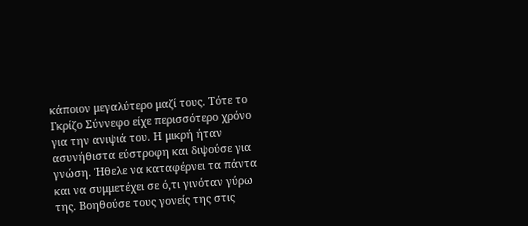κάποιον μεγαλύτερο μαζί τους. Τότε το Γκρίζο Σύννεφο είχε περισσότερο χρόνο για την ανιψιά του. Η μικρή ήταν ασυνήθιστα εύστροφη και διψούσε για γνώση. Ήθελε να καταφέρνει τα πάντα και να συμμετέχει σε ό,τι γινόταν γύρω της. Βοηθούσε τους γονείς της στις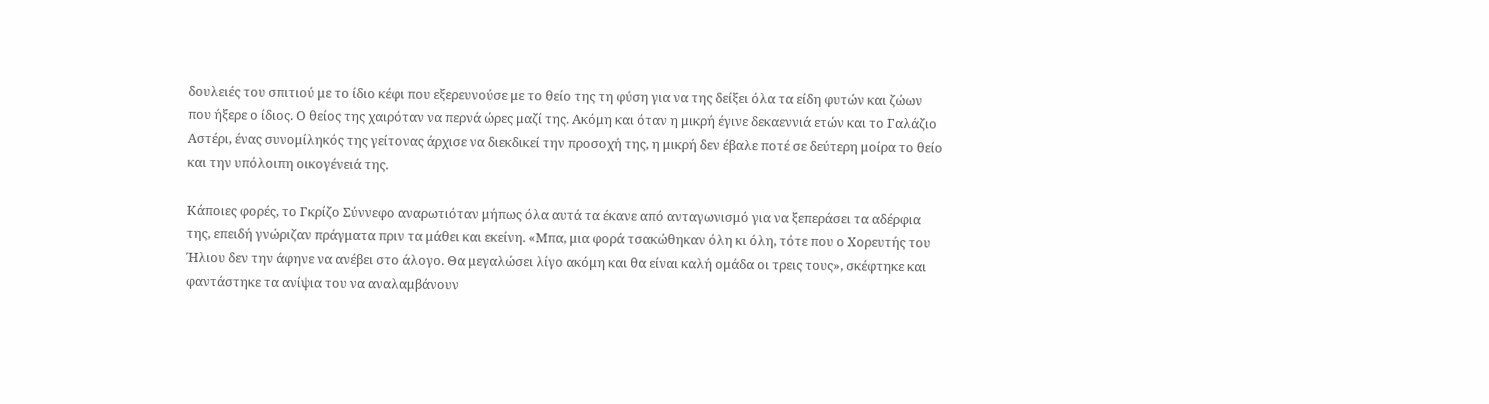δουλειές του σπιτιού με το ίδιο κέφι που εξερευνούσε με το θείο της τη φύση για να της δείξει όλα τα είδη φυτών και ζώων που ήξερε ο ίδιος. Ο θείος της χαιρόταν να περνά ώρες μαζί της. Ακόμη και όταν η μικρή έγινε δεκαεννιά ετών και το Γαλάζιο Αστέρι, ένας συνομίληκός της γείτονας άρχισε να διεκδικεί την προσοχή της, η μικρή δεν έβαλε ποτέ σε δεύτερη μοίρα το θείο και την υπόλοιπη οικογένειά της.

Κάποιες φορές, το Γκρίζο Σύννεφο αναρωτιόταν μήπως όλα αυτά τα έκανε από ανταγωνισμό για να ξεπεράσει τα αδέρφια της, επειδή γνώριζαν πράγματα πριν τα μάθει και εκείνη. «Μπα, μια φορά τσακώθηκαν όλη κι όλη, τότε που ο Χορευτής του Ήλιου δεν την άφηνε να ανέβει στο άλογο. Θα μεγαλώσει λίγο ακόμη και θα είναι καλή ομάδα οι τρεις τους», σκέφτηκε και φαντάστηκε τα ανίψια του να αναλαμβάνουν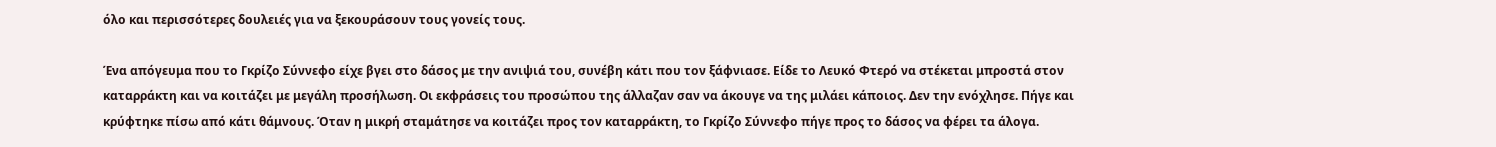όλο και περισσότερες δουλειές για να ξεκουράσουν τους γονείς τους.

Ένα απόγευμα που το Γκρίζο Σύννεφο είχε βγει στο δάσος με την ανιψιά του, συνέβη κάτι που τον ξάφνιασε. Είδε το Λευκό Φτερό να στέκεται μπροστά στον καταρράκτη και να κοιτάζει με μεγάλη προσήλωση. Οι εκφράσεις του προσώπου της άλλαζαν σαν να άκουγε να της μιλάει κάποιος. Δεν την ενόχλησε. Πήγε και κρύφτηκε πίσω από κάτι θάμνους. Όταν η μικρή σταμάτησε να κοιτάζει προς τον καταρράκτη, το Γκρίζο Σύννεφο πήγε προς το δάσος να φέρει τα άλογα.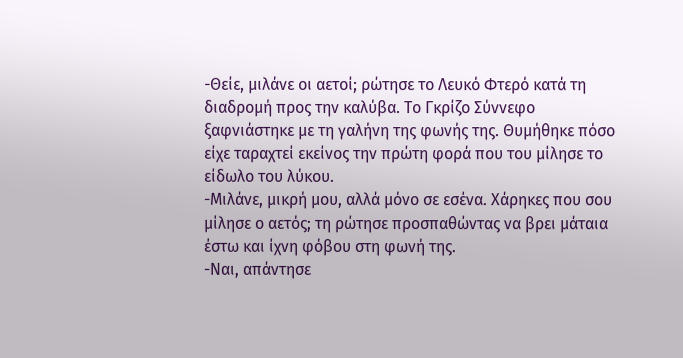-Θείε, μιλάνε οι αετοί; ρώτησε το Λευκό Φτερό κατά τη διαδρομή προς την καλύβα. Το Γκρίζο Σύννεφο ξαφνιάστηκε με τη γαλήνη της φωνής της. Θυμήθηκε πόσο είχε ταραχτεί εκείνος την πρώτη φορά που του μίλησε το είδωλο του λύκου.
-Μιλάνε, μικρή μου, αλλά μόνο σε εσένα. Χάρηκες που σου μίλησε ο αετός; τη ρώτησε προσπαθώντας να βρει μάταια έστω και ίχνη φόβου στη φωνή της.
-Ναι, απάντησε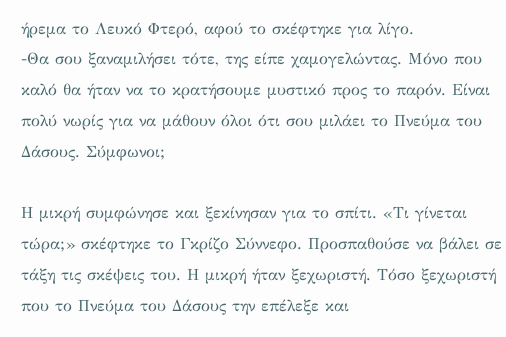ήρεμα το Λευκό Φτερό, αφού το σκέφτηκε για λίγο.
-Θα σου ξαναμιλήσει τότε, της είπε χαμογελώντας. Μόνο που καλό θα ήταν να το κρατήσουμε μυστικό προς το παρόν. Είναι πολύ νωρίς για να μάθουν όλοι ότι σου μιλάει το Πνεύμα του Δάσους. Σύμφωνοι;

Η μικρή συμφώνησε και ξεκίνησαν για το σπίτι. «Τι γίνεται τώρα;» σκέφτηκε το Γκρίζο Σύννεφο. Προσπαθούσε να βάλει σε τάξη τις σκέψεις του. Η μικρή ήταν ξεχωριστή. Τόσο ξεχωριστή που το Πνεύμα του Δάσους την επέλεξε και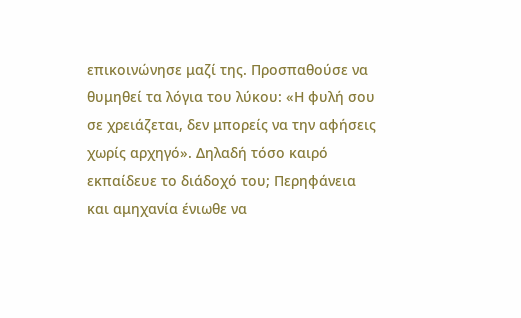επικοινώνησε μαζί της. Προσπαθούσε να θυμηθεί τα λόγια του λύκου: «Η φυλή σου σε χρειάζεται, δεν μπορείς να την αφήσεις χωρίς αρχηγό». Δηλαδή τόσο καιρό εκπαίδευε το διάδοχό του; Περηφάνεια και αμηχανία ένιωθε να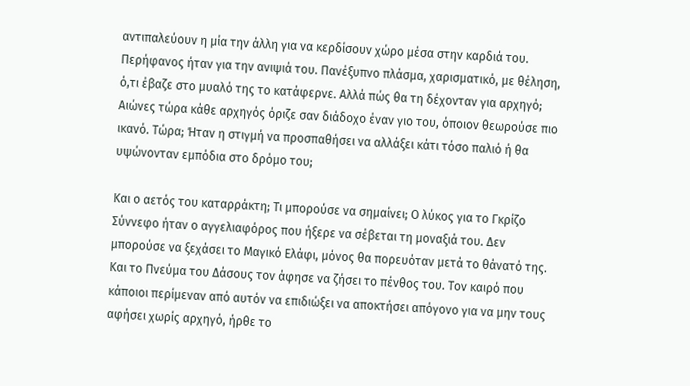αντιπαλεύουν η μία την άλλη για να κερδίσουν χώρο μέσα στην καρδιά του. Περήφανος ήταν για την ανιψιά του. Πανέξυπνο πλάσμα, χαρισματικό, με θέληση, ό,τι έβαζε στο μυαλό της το κατάφερνε. Αλλά πώς θα τη δέχονταν για αρχηγό; Αιώνες τώρα κάθε αρχηγός όριζε σαν διάδοχο έναν γιο του, όποιον θεωρούσε πιο ικανό. Τώρα; Ήταν η στιγμή να προσπαθήσει να αλλάξει κάτι τόσο παλιό ή θα υψώνονταν εμπόδια στο δρόμο του;

Και ο αετός του καταρράκτη; Τι μπορούσε να σημαίνει; Ο λύκος για το Γκρίζο Σύννεφο ήταν ο αγγελιαφόρος που ήξερε να σέβεται τη μοναξιά του. Δεν μπορούσε να ξεχάσει το Μαγικό Ελάφι, μόνος θα πορευόταν μετά το θάνατό της. Και το Πνεύμα του Δάσους τον άφησε να ζήσει το πένθος του. Τον καιρό που κάποιοι περίμεναν από αυτόν να επιδιώξει να αποκτήσει απόγονο για να μην τους αφήσει χωρίς αρχηγό, ήρθε το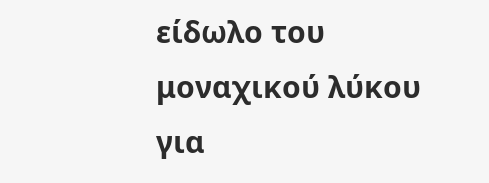είδωλο του μοναχικού λύκου για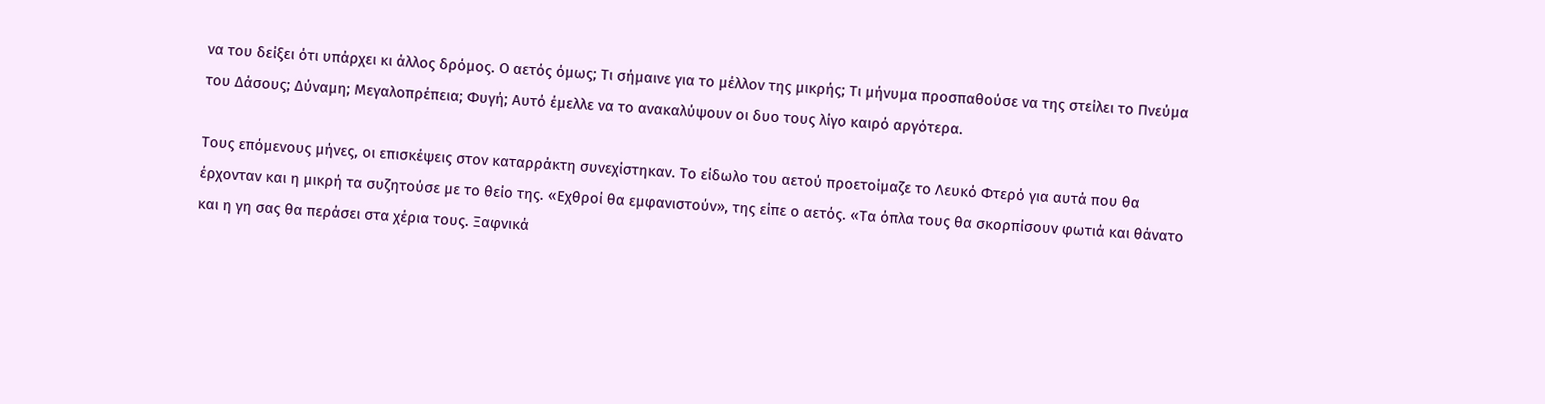να του δείξει ότι υπάρχει κι άλλος δρόμος. Ο αετός όμως; Τι σήμαινε για το μέλλον της μικρής; Τι μήνυμα προσπαθούσε να της στείλει το Πνεύμα του Δάσους; Δύναμη; Μεγαλοπρέπεια; Φυγή; Αυτό έμελλε να το ανακαλύψουν οι δυο τους λίγο καιρό αργότερα.

Τους επόμενους μήνες, οι επισκέψεις στον καταρράκτη συνεχίστηκαν. Το είδωλο του αετού προετοίμαζε το Λευκό Φτερό για αυτά που θα έρχονταν και η μικρή τα συζητούσε με το θείο της. «Εχθροί θα εμφανιστούν», της είπε ο αετός. «Τα όπλα τους θα σκορπίσουν φωτιά και θάνατο και η γη σας θα περάσει στα χέρια τους. Ξαφνικά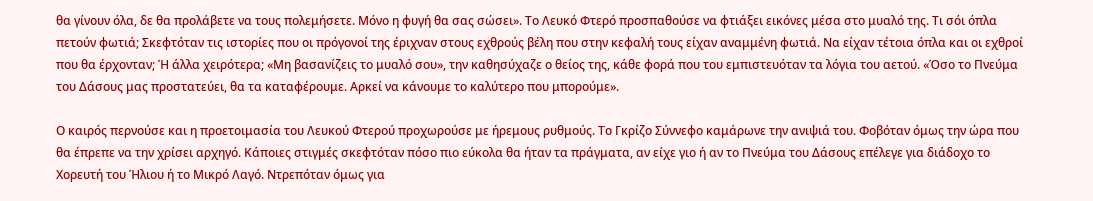θα γίνουν όλα, δε θα προλάβετε να τους πολεμήσετε. Μόνο η φυγή θα σας σώσει». Το Λευκό Φτερό προσπαθούσε να φτιάξει εικόνες μέσα στο μυαλό της. Τι σόι όπλα πετούν φωτιά; Σκεφτόταν τις ιστορίες που οι πρόγονοί της έριχναν στους εχθρούς βέλη που στην κεφαλή τους είχαν αναμμένη φωτιά. Να είχαν τέτοια όπλα και οι εχθροί που θα έρχονταν; Ή άλλα χειρότερα; «Μη βασανίζεις το μυαλό σου», την καθησύχαζε ο θείος της, κάθε φορά που του εμπιστευόταν τα λόγια του αετού. «Όσο το Πνεύμα του Δάσους μας προστατεύει, θα τα καταφέρουμε. Αρκεί να κάνουμε το καλύτερο που μπορούμε».

Ο καιρός περνούσε και η προετοιμασία του Λευκού Φτερού προχωρούσε με ήρεμους ρυθμούς. Το Γκρίζο Σύννεφο καμάρωνε την ανιψιά του. Φοβόταν όμως την ώρα που θα έπρεπε να την χρίσει αρχηγό. Κάποιες στιγμές σκεφτόταν πόσο πιο εύκολα θα ήταν τα πράγματα, αν είχε γιο ή αν το Πνεύμα του Δάσους επέλεγε για διάδοχο το Χορευτή του Ήλιου ή το Μικρό Λαγό. Ντρεπόταν όμως για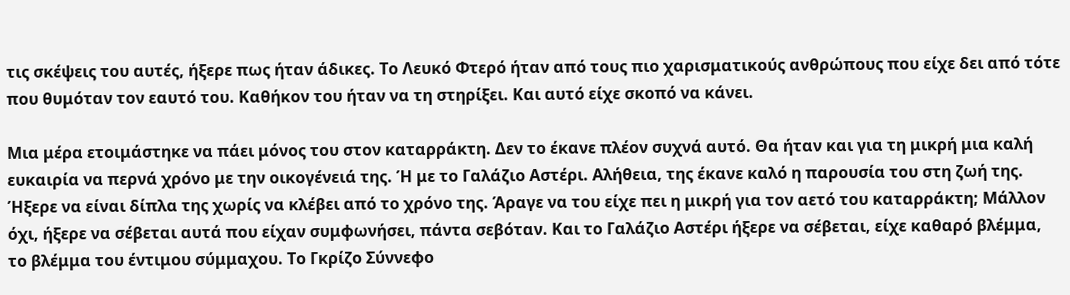τις σκέψεις του αυτές, ήξερε πως ήταν άδικες. Το Λευκό Φτερό ήταν από τους πιο χαρισματικούς ανθρώπους που είχε δει από τότε που θυμόταν τον εαυτό του. Καθήκον του ήταν να τη στηρίξει. Και αυτό είχε σκοπό να κάνει.

Μια μέρα ετοιμάστηκε να πάει μόνος του στον καταρράκτη. Δεν το έκανε πλέον συχνά αυτό. Θα ήταν και για τη μικρή μια καλή ευκαιρία να περνά χρόνο με την οικογένειά της. Ή με το Γαλάζιο Αστέρι. Αλήθεια, της έκανε καλό η παρουσία του στη ζωή της. Ήξερε να είναι δίπλα της χωρίς να κλέβει από το χρόνο της. Άραγε να του είχε πει η μικρή για τον αετό του καταρράκτη; Μάλλον όχι, ήξερε να σέβεται αυτά που είχαν συμφωνήσει, πάντα σεβόταν. Και το Γαλάζιο Αστέρι ήξερε να σέβεται, είχε καθαρό βλέμμα, το βλέμμα του έντιμου σύμμαχου. Το Γκρίζο Σύννεφο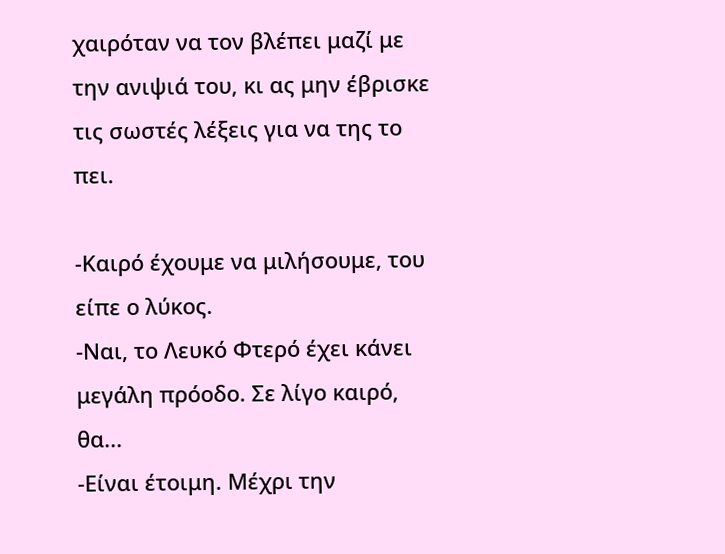χαιρόταν να τον βλέπει μαζί με την ανιψιά του, κι ας μην έβρισκε τις σωστές λέξεις για να της το πει.

-Καιρό έχουμε να μιλήσουμε, του είπε ο λύκος.
-Ναι, το Λευκό Φτερό έχει κάνει μεγάλη πρόοδο. Σε λίγο καιρό, θα...
-Είναι έτοιμη. Μέχρι την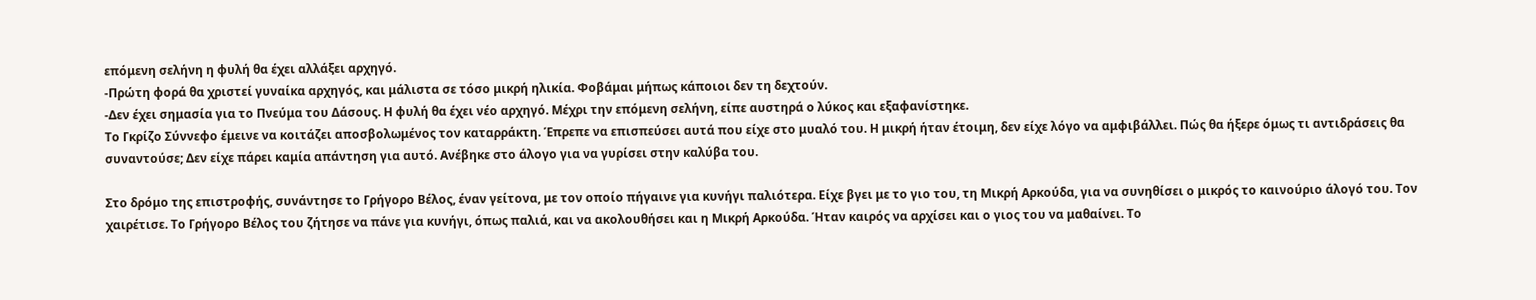επόμενη σελήνη η φυλή θα έχει αλλάξει αρχηγό.
-Πρώτη φορά θα χριστεί γυναίκα αρχηγός, και μάλιστα σε τόσο μικρή ηλικία. Φοβάμαι μήπως κάποιοι δεν τη δεχτούν.
-Δεν έχει σημασία για το Πνεύμα του Δάσους. Η φυλή θα έχει νέο αρχηγό. Μέχρι την επόμενη σελήνη, είπε αυστηρά ο λύκος και εξαφανίστηκε.
Το Γκρίζο Σύννεφο έμεινε να κοιτάζει αποσβολωμένος τον καταρράκτη. Έπρεπε να επισπεύσει αυτά που είχε στο μυαλό του. Η μικρή ήταν έτοιμη, δεν είχε λόγο να αμφιβάλλει. Πώς θα ήξερε όμως τι αντιδράσεις θα συναντούσε; Δεν είχε πάρει καμία απάντηση για αυτό. Ανέβηκε στο άλογο για να γυρίσει στην καλύβα του.

Στο δρόμο της επιστροφής, συνάντησε το Γρήγορο Βέλος, έναν γείτονα, με τον οποίο πήγαινε για κυνήγι παλιότερα. Είχε βγει με το γιο του, τη Μικρή Αρκούδα, για να συνηθίσει ο μικρός το καινούριο άλογό του. Τον χαιρέτισε. Το Γρήγορο Βέλος του ζήτησε να πάνε για κυνήγι, όπως παλιά, και να ακολουθήσει και η Μικρή Αρκούδα. Ήταν καιρός να αρχίσει και ο γιος του να μαθαίνει. Το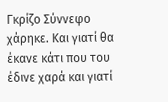Γκρίζο Σύννεφο χάρηκε. Και γιατί θα έκανε κάτι που του έδινε χαρά και γιατί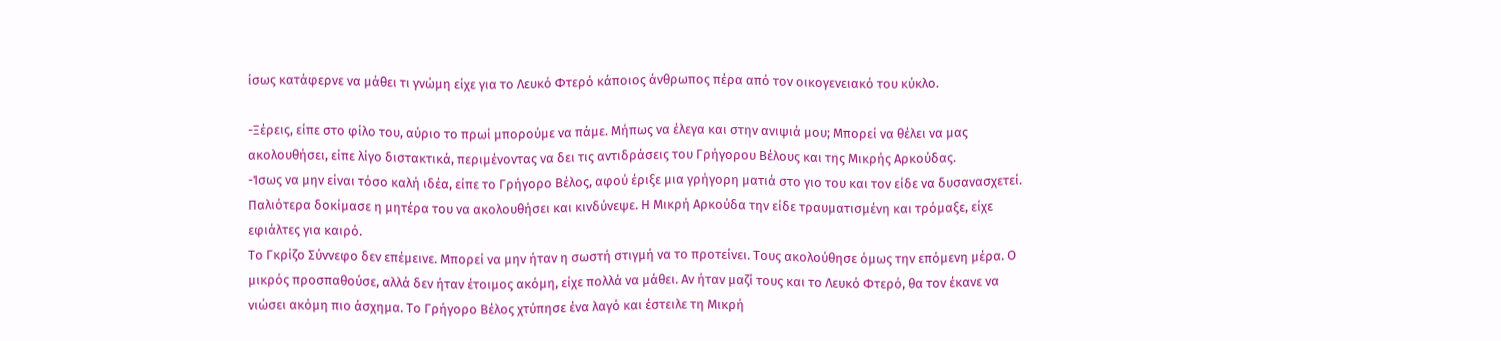ίσως κατάφερνε να μάθει τι γνώμη είχε για το Λευκό Φτερό κάποιος άνθρωπος πέρα από τον οικογενειακό του κύκλο.

-Ξέρεις, είπε στο φίλο του, αύριο το πρωί μπορούμε να πάμε. Μήπως να έλεγα και στην ανιψιά μου; Μπορεί να θέλει να μας ακολουθήσει, είπε λίγο διστακτικά, περιμένοντας να δει τις αντιδράσεις του Γρήγορου Βέλους και της Μικρής Αρκούδας.
-Ίσως να μην είναι τόσο καλή ιδέα, είπε το Γρήγορο Βέλος, αφού έριξε μια γρήγορη ματιά στο γιο του και τον είδε να δυσανασχετεί. Παλιότερα δοκίμασε η μητέρα του να ακολουθήσει και κινδύνεψε. Η Μικρή Αρκούδα την είδε τραυματισμένη και τρόμαξε, είχε εφιάλτες για καιρό.
Το Γκρίζο Σύννεφο δεν επέμεινε. Μπορεί να μην ήταν η σωστή στιγμή να το προτείνει. Τους ακολούθησε όμως την επόμενη μέρα. Ο μικρός προσπαθούσε, αλλά δεν ήταν έτοιμος ακόμη, είχε πολλά να μάθει. Αν ήταν μαζί τους και το Λευκό Φτερό, θα τον έκανε να νιώσει ακόμη πιο άσχημα. Το Γρήγορο Βέλος χτύπησε ένα λαγό και έστειλε τη Μικρή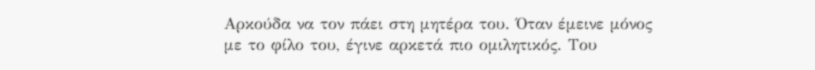Αρκούδα να τον πάει στη μητέρα του. Όταν έμεινε μόνος με το φίλο του, έγινε αρκετά πιο ομιλητικός. Του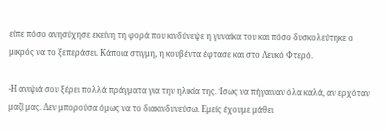είπε πόσο ανησύχησε εκείνη τη φορά που κινδύνεψε η γυναίκα του και πόσο δυσκολεύτηκε ο μικρός να το ξεπεράσει. Κάποια στιγμη, η κουβέντα έφτασε και στο Λευκό Φτερό.

-Η ανιψιά σου ξέρει πολλά πράγματα για την ηλικία της. Ίσως να πήγαιναν όλα καλά, αν ερχόταν μαζί μας. Δεν μπορούσα όμως να το διακινδυνεύσω. Εμείς έχουμε μάθει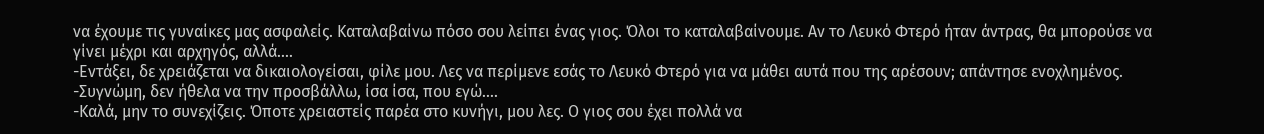να έχουμε τις γυναίκες μας ασφαλείς. Καταλαβαίνω πόσο σου λείπει ένας γιος. Όλοι το καταλαβαίνουμε. Αν το Λευκό Φτερό ήταν άντρας, θα μπορούσε να γίνει μέχρι και αρχηγός, αλλά....
-Εντάξει, δε χρειάζεται να δικαιολογείσαι, φίλε μου. Λες να περίμενε εσάς το Λευκό Φτερό για να μάθει αυτά που της αρέσουν; απάντησε ενοχλημένος.
-Συγνώμη, δεν ήθελα να την προσβάλλω, ίσα ίσα, που εγώ....
-Καλά, μην το συνεχίζεις. Όποτε χρειαστείς παρέα στο κυνήγι, μου λες. Ο γιος σου έχει πολλά να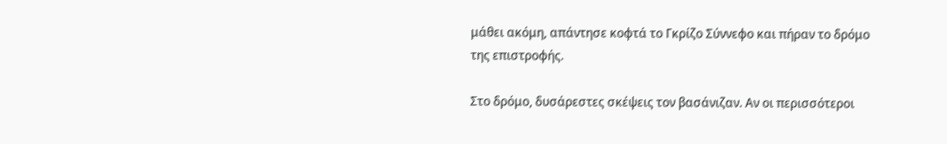μάθει ακόμη, απάντησε κοφτά το Γκρίζο Σύννεφο και πήραν το δρόμο της επιστροφής.

Στο δρόμο, δυσάρεστες σκέψεις τον βασάνιζαν. Αν οι περισσότεροι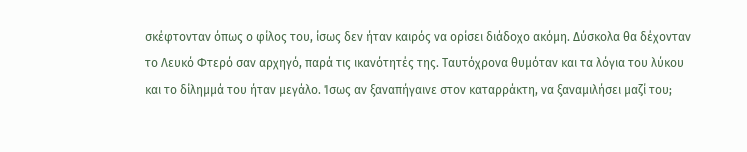σκέφτονταν όπως ο φίλος του, ίσως δεν ήταν καιρός να ορίσει διάδοχο ακόμη. Δύσκολα θα δέχονταν το Λευκό Φτερό σαν αρχηγό, παρά τις ικανότητές της. Ταυτόχρονα θυμόταν και τα λόγια του λύκου και το δίλημμά του ήταν μεγάλο. Ίσως αν ξαναπήγαινε στον καταρράκτη, να ξαναμιλήσει μαζί του;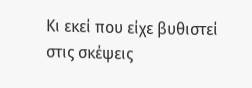Κι εκεί που είχε βυθιστεί στις σκέψεις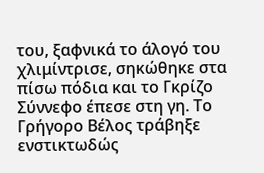του, ξαφνικά το άλογό του χλιμίντρισε, σηκώθηκε στα πίσω πόδια και το Γκρίζο Σύννεφο έπεσε στη γη. Το Γρήγορο Βέλος τράβηξε ενστικτωδώς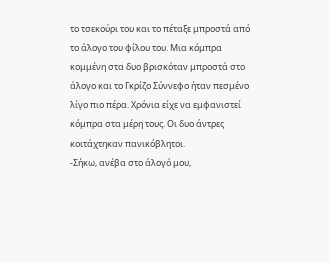το τσεκούρι του και το πέταξε μπροστά από το άλογο του φίλου του. Μια κόμπρα κομμένη στα δυο βρισκόταν μπροστά στο άλογο και το Γκρίζο Σύννεφο ήταν πεσμένο λίγο πιο πέρα. Χρόνια είχε να εμφανιστεί κόμπρα στα μέρη τους. Οι δυο άντρες κοιτάχτηκαν πανικόβλητοι.
-Σήκω, ανέβα στο άλογό μου,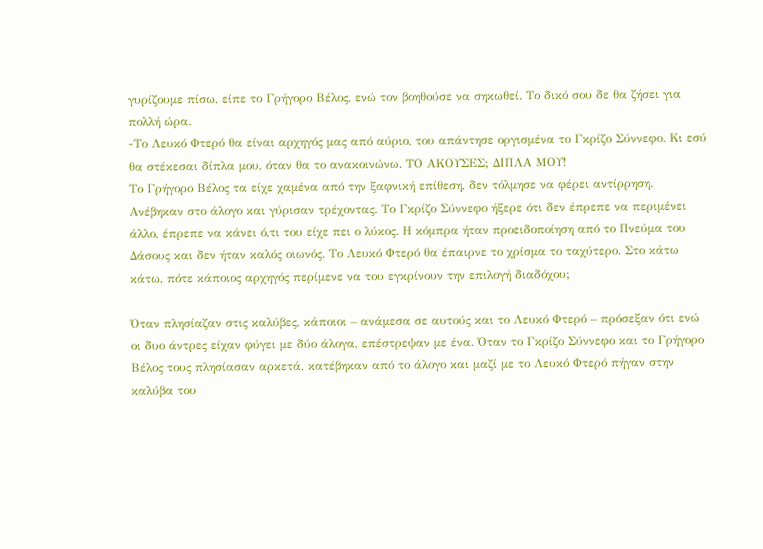γυρίζουμε πίσω, είπε το Γρήγορο Βέλος, ενώ τον βοηθούσε να σηκωθεί. Το δικό σου δε θα ζήσει για πολλή ώρα.
-Το Λευκό Φτερό θα είναι αρχηγός μας από αύριο, του απάντησε οργισμένα το Γκρίζο Σύννεφο. Κι εσύ θα στέκεσαι δίπλα μου, όταν θα το ανακοινώνω. ΤΟ ΑΚΟΥΣΕΣ; ΔΙΠΛΑ ΜΟΥ!
Το Γρήγορο Βέλος τα είχε χαμένα από την ξαφνική επίθεση, δεν τόλμησε να φέρει αντίρρηση. Ανέβηκαν στο άλογο και γύρισαν τρέχοντας. Το Γκρίζο Σύννεφο ήξερε ότι δεν έπρεπε να περιμένει άλλο, έπρεπε να κάνει ό,τι του είχε πει ο λύκος. Η κόμπρα ήταν προειδοποίηση από το Πνεύμα του Δάσους και δεν ήταν καλός οιωνός. Το Λευκό Φτερό θα έπαιρνε το χρίσμα το ταχύτερο. Στο κάτω κάτω, πότε κάποιος αρχηγός περίμενε να του εγκρίνουν την επιλογή διαδόχου;

Όταν πλησίαζαν στις καλύβες, κάποιοι – ανάμεσα σε αυτούς και το Λευκό Φτερό – πρόσεξαν ότι ενώ οι δυο άντρες είχαν φύγει με δύο άλογα, επέστρεψαν με ένα. Όταν το Γκρίζο Σύννεφο και το Γρήγορο Βέλος τους πλησίασαν αρκετά, κατέβηκαν από το άλογο και μαζί με το Λευκό Φτερό πήγαν στην καλύβα του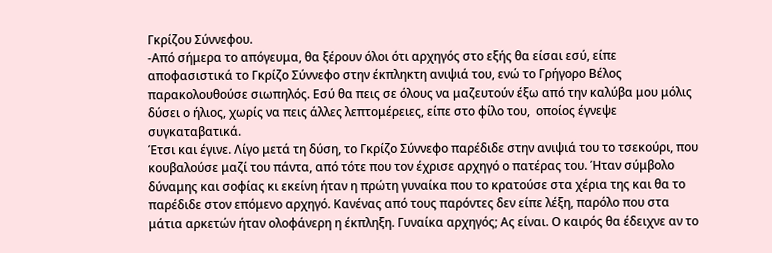Γκρίζου Σύννεφου.
-Από σήμερα το απόγευμα, θα ξέρουν όλοι ότι αρχηγός στο εξής θα είσαι εσύ, είπε αποφασιστικά το Γκρίζο Σύννεφο στην έκπληκτη ανιψιά του, ενώ το Γρήγορο Βέλος παρακολουθούσε σιωπηλός. Εσύ θα πεις σε όλους να μαζευτούν έξω από την καλύβα μου μόλις δύσει ο ήλιος, χωρίς να πεις άλλες λεπτομέρειες, είπε στο φίλο του,  οποίος έγνεψε συγκαταβατικά.
Έτσι και έγινε. Λίγο μετά τη δύση, το Γκρίζο Σύννεφο παρέδιδε στην ανιψιά του το τσεκούρι, που κουβαλούσε μαζί του πάντα, από τότε που τον έχρισε αρχηγό ο πατέρας του. Ήταν σύμβολο δύναμης και σοφίας κι εκείνη ήταν η πρώτη γυναίκα που το κρατούσε στα χέρια της και θα το παρέδιδε στον επόμενο αρχηγό. Κανένας από τους παρόντες δεν είπε λέξη, παρόλο που στα μάτια αρκετών ήταν ολοφάνερη η έκπληξη. Γυναίκα αρχηγός; Ας είναι. Ο καιρός θα έδειχνε αν το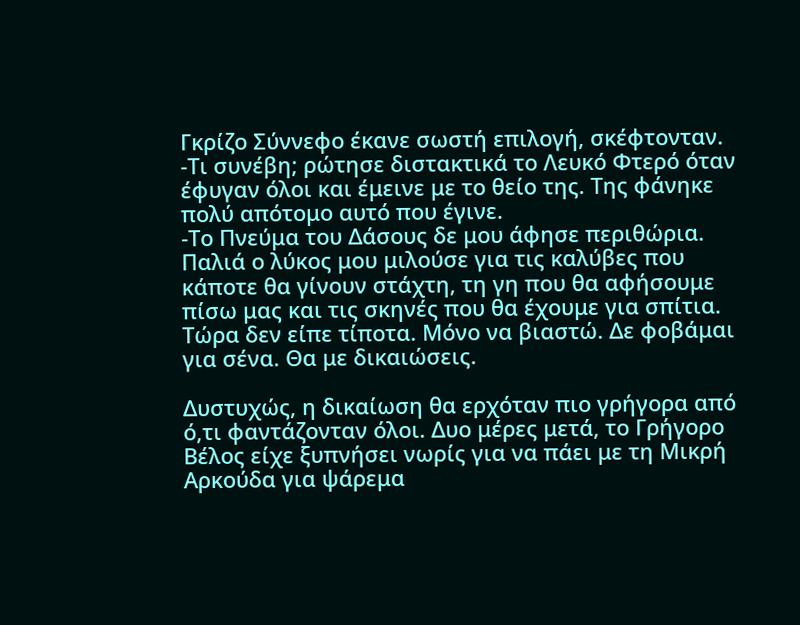Γκρίζο Σύννεφο έκανε σωστή επιλογή, σκέφτονταν.
-Τι συνέβη; ρώτησε διστακτικά το Λευκό Φτερό όταν έφυγαν όλοι και έμεινε με το θείο της. Της φάνηκε πολύ απότομο αυτό που έγινε.
-Το Πνεύμα του Δάσους δε μου άφησε περιθώρια. Παλιά ο λύκος μου μιλούσε για τις καλύβες που κάποτε θα γίνουν στάχτη, τη γη που θα αφήσουμε πίσω μας και τις σκηνές που θα έχουμε για σπίτια. Τώρα δεν είπε τίποτα. Μόνο να βιαστώ. Δε φοβάμαι για σένα. Θα με δικαιώσεις.

Δυστυχώς, η δικαίωση θα ερχόταν πιο γρήγορα από ό,τι φαντάζονταν όλοι. Δυο μέρες μετά, το Γρήγορο Βέλος είχε ξυπνήσει νωρίς για να πάει με τη Μικρή Αρκούδα για ψάρεμα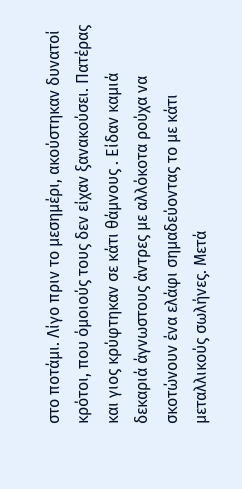στο ποτάμι. Λίγο πριν το μεσημέρι, ακούστηκαν δυνατοί κρότοι, που όμοιούς τους δεν είχαν ξανακούσει. Πατέρας και γιος κρύφτηκαν σε κάτι θάμνους . Είδαν καμιά δεκαριά άγνωστους άντρες με αλλόκοτα ρούχα να σκοτώνουν ένα ελάφι σημαδεύοντας το με κάτι μεταλλικούς σωλήνες. Μετά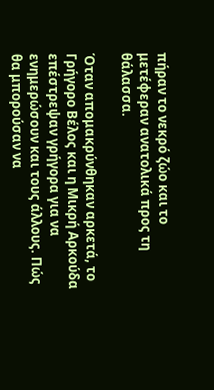πήραν το νεκρό ζώο και το μετέφεραν ανατολικά προς τη θάλασσα.

Όταν απομακρύνθηκαν αρκετά, το Γρήγορο Βέλος και η Μικρή Αρκούδα επέστρεψαν γρήγορα για να ενημερώσουν και τους άλλους. Πώς θα μπορούσαν να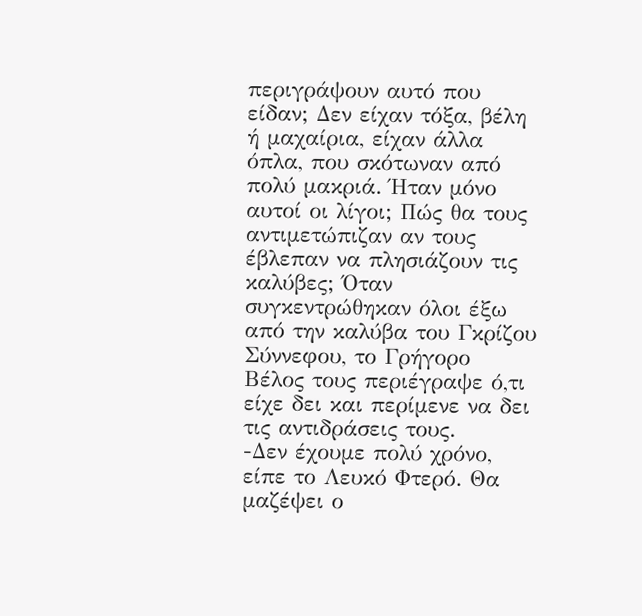περιγράψουν αυτό που είδαν; Δεν είχαν τόξα, βέλη ή μαχαίρια, είχαν άλλα όπλα, που σκότωναν από πολύ μακριά. Ήταν μόνο αυτοί οι λίγοι; Πώς θα τους αντιμετώπιζαν αν τους έβλεπαν να πλησιάζουν τις καλύβες; Όταν συγκεντρώθηκαν όλοι έξω από την καλύβα του Γκρίζου Σύννεφου, το Γρήγορο Βέλος τους περιέγραψε ό,τι είχε δει και περίμενε να δει τις αντιδράσεις τους.
-Δεν έχουμε πολύ χρόνο, είπε το Λευκό Φτερό. Θα μαζέψει ο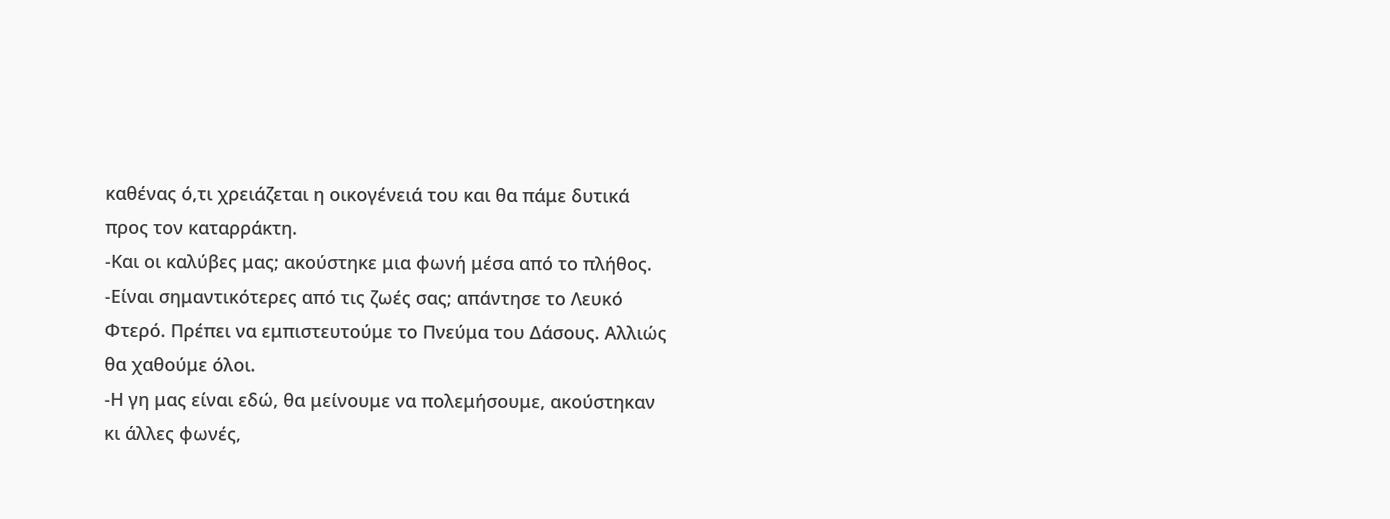καθένας ό,τι χρειάζεται η οικογένειά του και θα πάμε δυτικά προς τον καταρράκτη.
-Και οι καλύβες μας; ακούστηκε μια φωνή μέσα από το πλήθος.
-Είναι σημαντικότερες από τις ζωές σας; απάντησε το Λευκό Φτερό. Πρέπει να εμπιστευτούμε το Πνεύμα του Δάσους. Αλλιώς θα χαθούμε όλοι.
-Η γη μας είναι εδώ, θα μείνουμε να πολεμήσουμε, ακούστηκαν κι άλλες φωνές,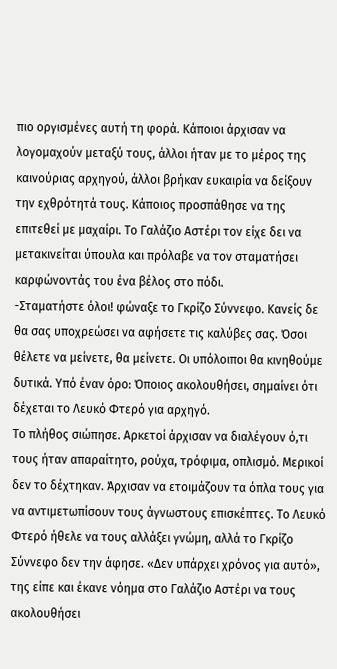πιο οργισμένες αυτή τη φορά. Κάποιοι άρχισαν να λογομαχούν μεταξύ τους, άλλοι ήταν με το μέρος της καινούριας αρχηγού, άλλοι βρήκαν ευκαιρία να δείξουν την εχθρότητά τους. Κάποιος προσπάθησε να της επιτεθεί με μαχαίρι. Το Γαλάζιο Αστέρι τον είχε δει να μετακινείται ύπουλα και πρόλαβε να τον σταματήσει καρφώνοντάς του ένα βέλος στο πόδι.
-Σταματήστε όλοι! φώναξε το Γκρίζο Σύννεφο. Κανείς δε θα σας υποχρεώσει να αφήσετε τις καλύβες σας. Όσοι θέλετε να μείνετε, θα μείνετε. Οι υπόλοιποι θα κινηθούμε δυτικά. Υπό έναν όρο: Όποιος ακολουθήσει, σημαίνει ότι δέχεται το Λευκό Φτερό για αρχηγό.
Το πλήθος σιώπησε. Αρκετοί άρχισαν να διαλέγουν ό,τι τους ήταν απαραίτητο, ρούχα, τρόφιμα, οπλισμό. Μερικοί δεν το δέχτηκαν. Άρχισαν να ετοιμάζουν τα όπλα τους για να αντιμετωπίσουν τους άγνωστους επισκέπτες. Το Λευκό Φτερό ήθελε να τους αλλάξει γνώμη, αλλά το Γκρίζο Σύννεφο δεν την άφησε. «Δεν υπάρχει χρόνος για αυτό», της είπε και έκανε νόημα στο Γαλάζιο Αστέρι να τους ακολουθήσει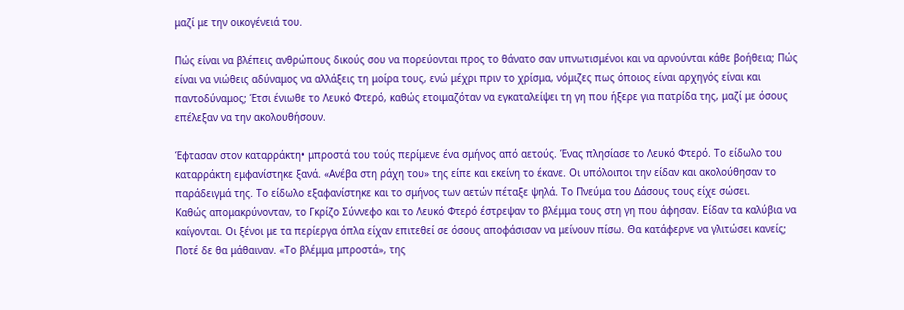μαζί με την οικογένειά του.

Πώς είναι να βλέπεις ανθρώπους δικούς σου να πορεύονται προς το θάνατο σαν υπνωτισμένοι και να αρνούνται κάθε βοήθεια; Πώς είναι να νιώθεις αδύναμος να αλλάξεις τη μοίρα τους, ενώ μέχρι πριν το χρίσμα, νόμιζες πως όποιος είναι αρχηγός είναι και παντοδύναμος; Έτσι ένιωθε το Λευκό Φτερό, καθώς ετοιμαζόταν να εγκαταλείψει τη γη που ήξερε για πατρίδα της, μαζί με όσους επέλεξαν να την ακολουθήσουν.

Έφτασαν στον καταρράκτη• μπροστά του τούς περίμενε ένα σμήνος από αετούς. Ένας πλησίασε το Λευκό Φτερό. Το είδωλο του καταρράκτη εμφανίστηκε ξανά. «Ανέβα στη ράχη του» της είπε και εκείνη το έκανε. Οι υπόλοιποι την είδαν και ακολούθησαν το παράδειγμά της. Το είδωλο εξαφανίστηκε και το σμήνος των αετών πέταξε ψηλά. Το Πνεύμα του Δάσους τους είχε σώσει.
Καθώς απομακρύνονταν, το Γκρίζο Σύννεφο και το Λευκό Φτερό έστρεψαν το βλέμμα τους στη γη που άφησαν. Είδαν τα καλύβια να καίγονται. Οι ξένοι με τα περίεργα όπλα είχαν επιτεθεί σε όσους αποφάσισαν να μείνουν πίσω. Θα κατάφερνε να γλιτώσει κανείς; Ποτέ δε θα μάθαιναν. «Το βλέμμα μπροστά», της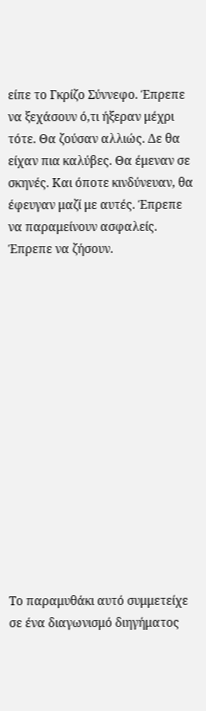είπε το Γκρίζο Σύννεφο. Έπρεπε να ξεχάσουν ό,τι ήξεραν μέχρι τότε. Θα ζούσαν αλλιώς. Δε θα είχαν πια καλύβες. Θα έμεναν σε σκηνές. Και όποτε κινδύνευαν, θα έφευγαν μαζί με αυτές. Έπρεπε να παραμείνουν ασφαλείς. Έπρεπε να ζήσουν.















Το παραμυθάκι αυτό συμμετείχε σε ένα διαγωνισμό διηγήματος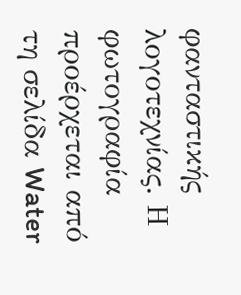φανταστικής λογοτεχνίας. Η φωτογραφία προέρχεται από τη σελίδα Water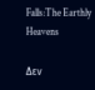Falls:The Earthly Heavens

Δεν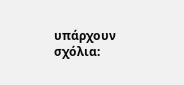υπάρχουν σχόλια: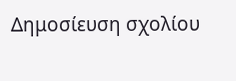Δημοσίευση σχολίου